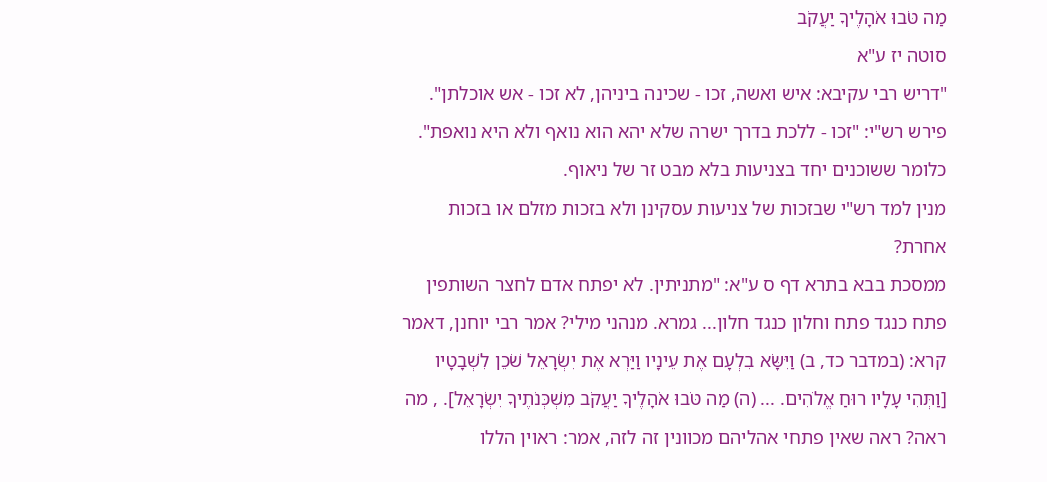מַה טֹּבוּ אֹהָלֶיךָ יַעֲקֹב
סוטה יז ע"א
"דריש רבי עקיבא: איש ואשה, זכו - שכינה ביניהן, לא זכו - אש אוכלתן".
פירש רש"י: "זכו - ללכת בדרך ישרה שלא יהא הוא נואף ולא היא נואפת".
כלומר ששוכנים יחד בצניעות בלא מבט זר של ניאוף.
מנין למד רש"י שבזכות של צניעות עסקינן ולא בזכות מזלם או בזכות אחרת?
ממסכת בבא בתרא דף ס ע"א: "מתניתין. לא יפתח אדם לחצר השותפין פתח כנגד פתח וחלון כנגד חלון... גמרא. מנהני מילי? אמר רבי יוחנן, דאמר קרא: (במדבר כד, ב) וַיִּשָּׂא בִלְעָם אֶת עֵינָיו וַיַּרְא אֶת יִשְׂרָאֵל שֹׁכֵן לִשְׁבָטָיו [וַתְּהִי עָלָיו רוּחַ אֱלֹהִים. ... (ה) מַה טֹּבוּ אֹהָלֶיךָ יַעֲקֹב מִשְׁכְּנֹתֶיךָ יִשְׂרָאֵל]. , מה ראה? ראה שאין פתחי אהליהם מכוונין זה לזה, אמר: ראוין הללו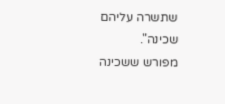שתשרה עליהם שכינה".
מפורש ששכינה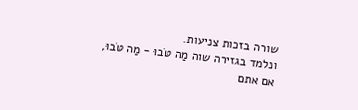שורה בזכות צניעות.
ונלמד בגזירה שוה מַה טֹּבוּ - מַה טֹּבוּ, אם אתם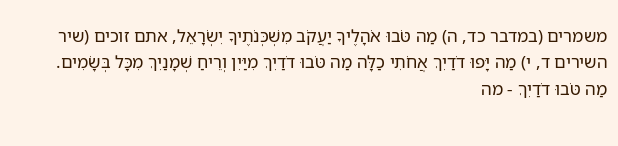משמרים (במדבר כד, ה) מַה טֹּבוּ אֹהָלֶיךָ יַעֲקֹב מִשְׁכְּנֹתֶיךָ יִשְׂרָאֵל, אתם זוכים (שיר השירים ד, י) מַה יָּפוּ דֹדַיִךְ אֲחֹתִי כַלָּה מַה טֹּבוּ דֹדַיִךְ מִיַּיִן וְרֵיחַ שְׁמָנַיִךְ מִכָּל בְּשָׂמִים.
מַה טֹּבוּ דֹדַיִךְ - מה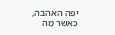יפה האהבה, כאשר מַה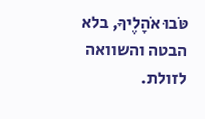טֹּבוּ אֹהָלֶיךָ, בלא הבטה והשוואה לזולת.